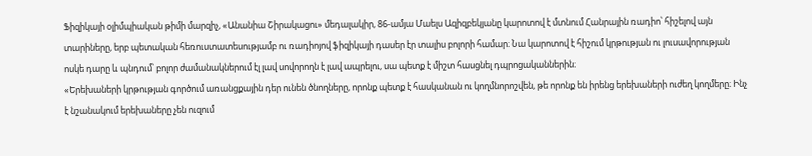Ֆիզիկայի օլիմպիական թիմի մարզիչ, «Անանիա Շիրակացու» մեդալակիր, 86-ամյա Մաելս Ազիզբեկյանը կարոտով է մտնում Հանրային ռադիո՝ հիշելով այն տարիները, երբ պետական հեռուստատեսությամբ ու ռադիոյով ֆիզիկայի դասեր էր տալիս բոլորի համար։ Նա կարոտով է հիշում կրթության ու լուսավորության ոսկե դարը և պնդում՝ բոլոր ժամանակներում էլ լավ սովորողն է լավ ապրելու, սա պետք է միշտ հասցնել դպրոցականներին։
«Երեխաների կրթության գործում առանցքային դեր ունեն ծնողները, որոնք պետք է հասկանան ու կողմնորոշվեն, թե որոնք են իրենց երեխաների ուժեղ կողմերը։ Ինչ է նշանակում երեխաները չեն ուզում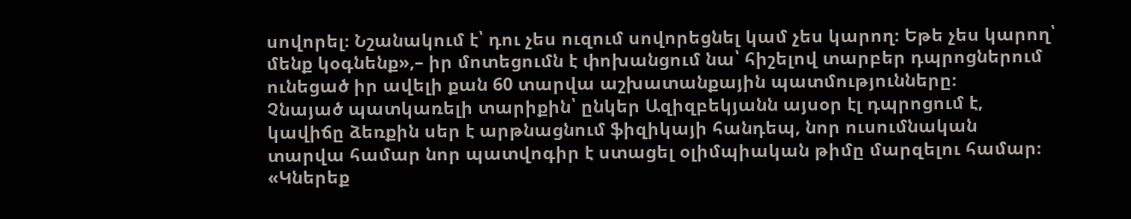սովորել։ Նշանակում է՝ դու չես ուզում սովորեցնել կամ չես կարող։ Եթե չես կարող՝ մենք կօգնենք»,– իր մոտեցումն է փոխանցում նա՝ հիշելով տարբեր դպրոցներում ունեցած իր ավելի քան 60 տարվա աշխատանքային պատմությունները։
Չնայած պատկառելի տարիքին՝ ընկեր Ազիզբեկյանն այսօր էլ դպրոցում է, կավիճը ձեռքին սեր է արթնացնում ֆիզիկայի հանդեպ, նոր ուսումնական տարվա համար նոր պատվոգիր է ստացել օլիմպիական թիմը մարզելու համար։
«Կներեք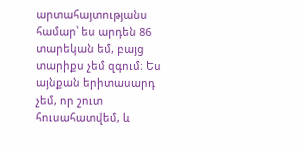արտահայտությանս համար՝ ես արդեն 86 տարեկան եմ, բայց տարիքս չեմ զգում։ Ես այնքան երիտասարդ չեմ, որ շուտ հուսահատվեմ, և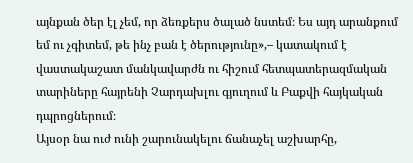այնքան ծեր էլ չեմ, որ ձեռքերս ծալած նստեմ։ Ես այդ արանքում եմ ու չգիտեմ, թե ինչ բան է ծերությունը»,– կատակում է վաստակաշատ մանկավարժն ու հիշում հետպատերազմական տարիները հայրենի Չարդախլու գյուղում և Բաքվի հայկական դպրոցներում։
Այսօր նա ուժ ունի շարունակելու ճանաչել աշխարհը,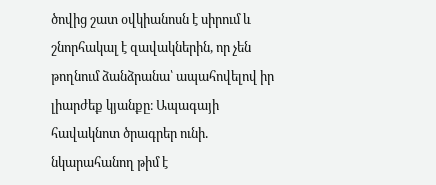ծովից շատ օվկիանոսն է սիրում և շնորհակալ է զավակներին, որ չեն թողնում ձանձրանա՝ ապահովելով իր լիարժեք կյանքը։ Ապագայի հավակնոտ ծրագրեր ունի․ նկարահանող թիմ է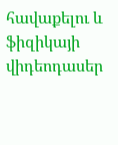հավաքելու և ֆիզիկայի վիդեոդասեր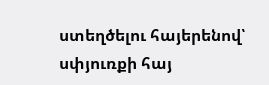ստեղծելու հայերենով՝ սփյուռքի հայ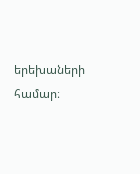երեխաների համար։